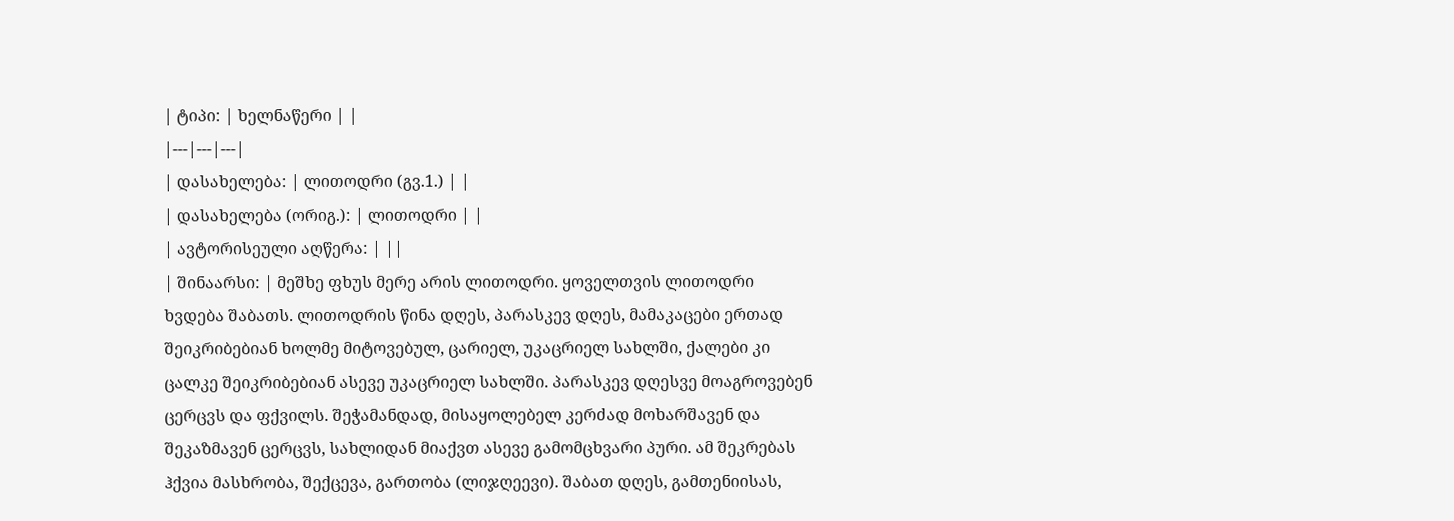| ტიპი: | ხელნაწერი | |
|---|---|---|
| დასახელება: | ლითოდრი (გვ.1.) | |
| დასახელება (ორიგ.): | ლითოდრი | |
| ავტორისეული აღწერა: | ||
| შინაარსი: | მეშხე ფხუს მერე არის ლითოდრი. ყოველთვის ლითოდრი ხვდება შაბათს. ლითოდრის წინა დღეს, პარასკევ დღეს, მამაკაცები ერთად შეიკრიბებიან ხოლმე მიტოვებულ, ცარიელ, უკაცრიელ სახლში, ქალები კი ცალკე შეიკრიბებიან ასევე უკაცრიელ სახლში. პარასკევ დღესვე მოაგროვებენ ცერცვს და ფქვილს. შეჭამანდად, მისაყოლებელ კერძად მოხარშავენ და შეკაზმავენ ცერცვს, სახლიდან მიაქვთ ასევე გამომცხვარი პური. ამ შეკრებას ჰქვია მასხრობა, შექცევა, გართობა (ლიჯღეევი). შაბათ დღეს, გამთენიისას,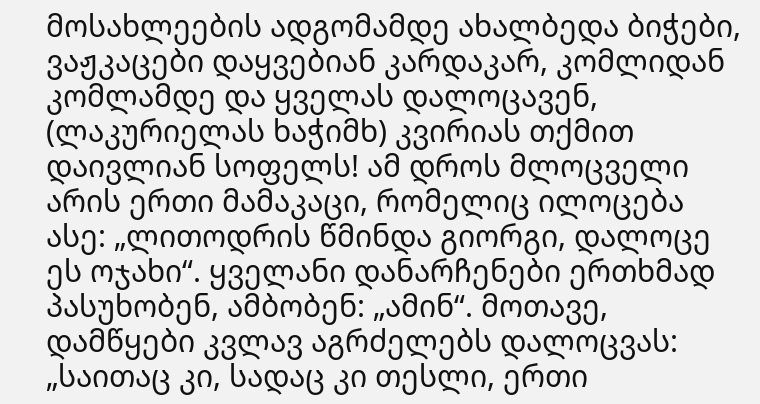მოსახლეების ადგომამდე ახალბედა ბიჭები, ვაჟკაცები დაყვებიან კარდაკარ, კომლიდან კომლამდე და ყველას დალოცავენ, (ლაკურიელას ხაჭიმხ) კვირიას თქმით დაივლიან სოფელს! ამ დროს მლოცველი არის ერთი მამაკაცი, რომელიც ილოცება ასე: „ლითოდრის წმინდა გიორგი, დალოცე ეს ოჯახი“. ყველანი დანარჩენები ერთხმად პასუხობენ, ამბობენ: „ამინ“. მოთავე, დამწყები კვლავ აგრძელებს დალოცვას: „საითაც კი, სადაც კი თესლი, ერთი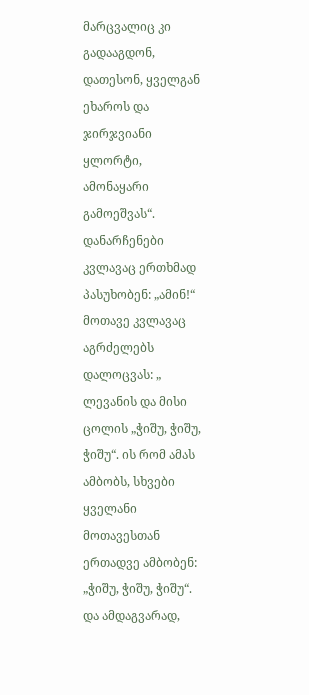მარცვალიც კი გადააგდონ, დათესონ, ყველგან ეხაროს და ჯირჯვიანი ყლორტი, ამონაყარი გამოეშვას“. დანარჩენები კვლავაც ერთხმად პასუხობენ: „ამინ!“ მოთავე კვლავაც აგრძელებს დალოცვას: „ ლევანის და მისი ცოლის „ჭიშუ, ჭიშუ, ჭიშუ“. ის რომ ამას ამბობს, სხვები ყველანი მოთავესთან ერთადვე ამბობენ: „ჭიშუ, ჭიშუ, ჭიშუ“. და ამდაგვარად,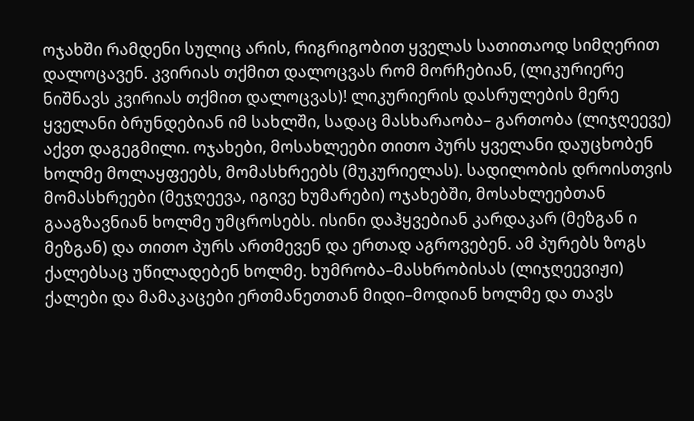ოჯახში რამდენი სულიც არის, რიგრიგობით ყველას სათითაოდ სიმღერით დალოცავენ. კვირიას თქმით დალოცვას რომ მორჩებიან, (ლიკურიერე ნიშნავს კვირიას თქმით დალოცვას)! ლიკურიერის დასრულების მერე ყველანი ბრუნდებიან იმ სახლში, სადაც მასხარაობა– გართობა (ლიჯღეევე) აქვთ დაგეგმილი. ოჯახები, მოსახლეები თითო პურს ყველანი დაუცხობენ ხოლმე მოლაყფეებს, მომასხრეებს (მუკურიელას). სადილობის დროისთვის მომასხრეები (მეჯღეევა, იგივე ხუმარები) ოჯახებში, მოსახლეებთან გააგზავნიან ხოლმე უმცროსებს. ისინი დაჰყვებიან კარდაკარ (მეზგან ი მეზგან) და თითო პურს ართმევენ და ერთად აგროვებენ. ამ პურებს ზოგს ქალებსაც უწილადებენ ხოლმე. ხუმრობა–მასხრობისას (ლიჯღეევიჟი) ქალები და მამაკაცები ერთმანეთთან მიდი–მოდიან ხოლმე და თავს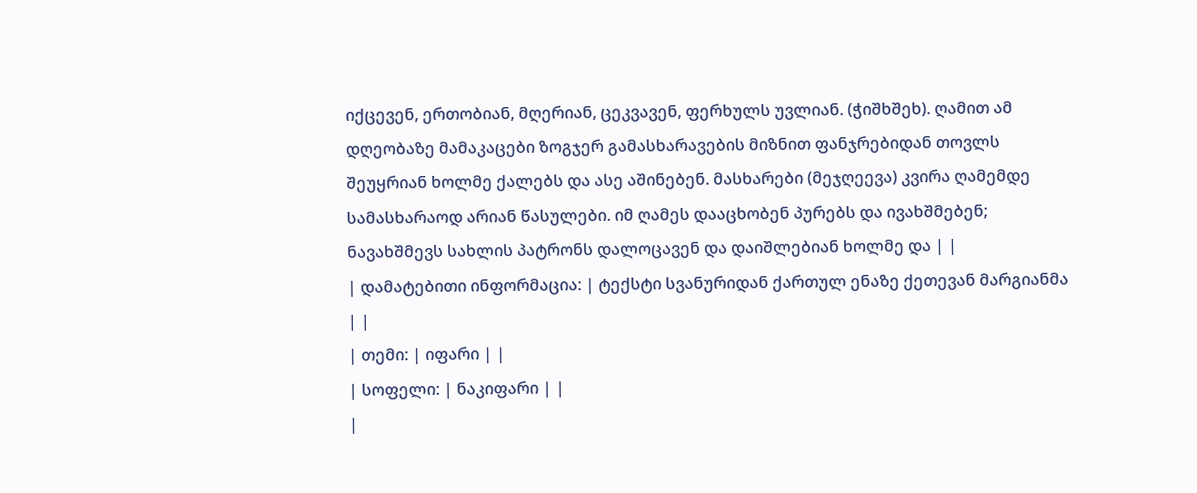იქცევენ, ერთობიან, მღერიან, ცეკვავენ, ფერხულს უვლიან. (ჭიშხშეხ). ღამით ამ დღეობაზე მამაკაცები ზოგჯერ გამასხარავების მიზნით ფანჯრებიდან თოვლს შეუყრიან ხოლმე ქალებს და ასე აშინებენ. მასხარები (მეჯღეევა) კვირა ღამემდე სამასხარაოდ არიან წასულები. იმ ღამეს დააცხობენ პურებს და ივახშმებენ; ნავახშმევს სახლის პატრონს დალოცავენ და დაიშლებიან ხოლმე და | |
| დამატებითი ინფორმაცია: | ტექსტი სვანურიდან ქართულ ენაზე ქეთევან მარგიანმა | |
| თემი: | იფარი | |
| სოფელი: | ნაკიფარი | |
|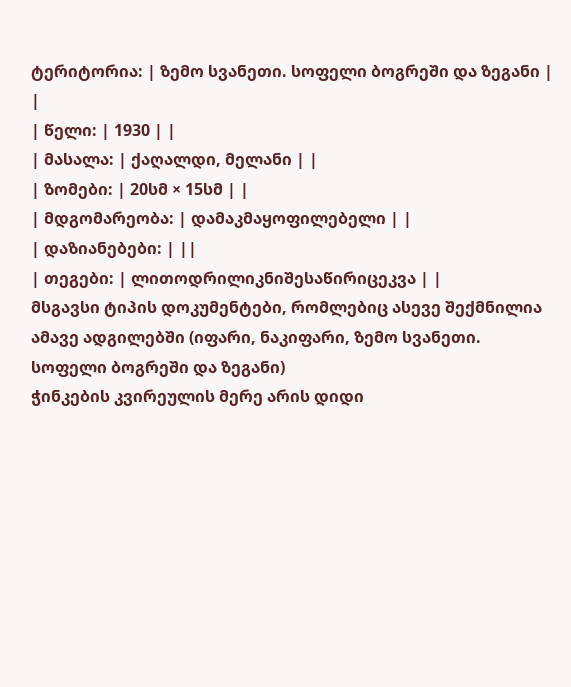ტერიტორია: | ზემო სვანეთი. სოფელი ბოგრეში და ზეგანი | |
| წელი: | 1930 | |
| მასალა: | ქაღალდი, მელანი | |
| ზომები: | 20სმ × 15სმ | |
| მდგომარეობა: | დამაკმაყოფილებელი | |
| დაზიანებები: | ||
| თეგები: | ლითოდრილიკნიშესაწირიცეკვა | |
მსგავსი ტიპის დოკუმენტები, რომლებიც ასევე შექმნილია ამავე ადგილებში (იფარი, ნაკიფარი, ზემო სვანეთი. სოფელი ბოგრეში და ზეგანი)
ჭინკების კვირეულის მერე არის დიდი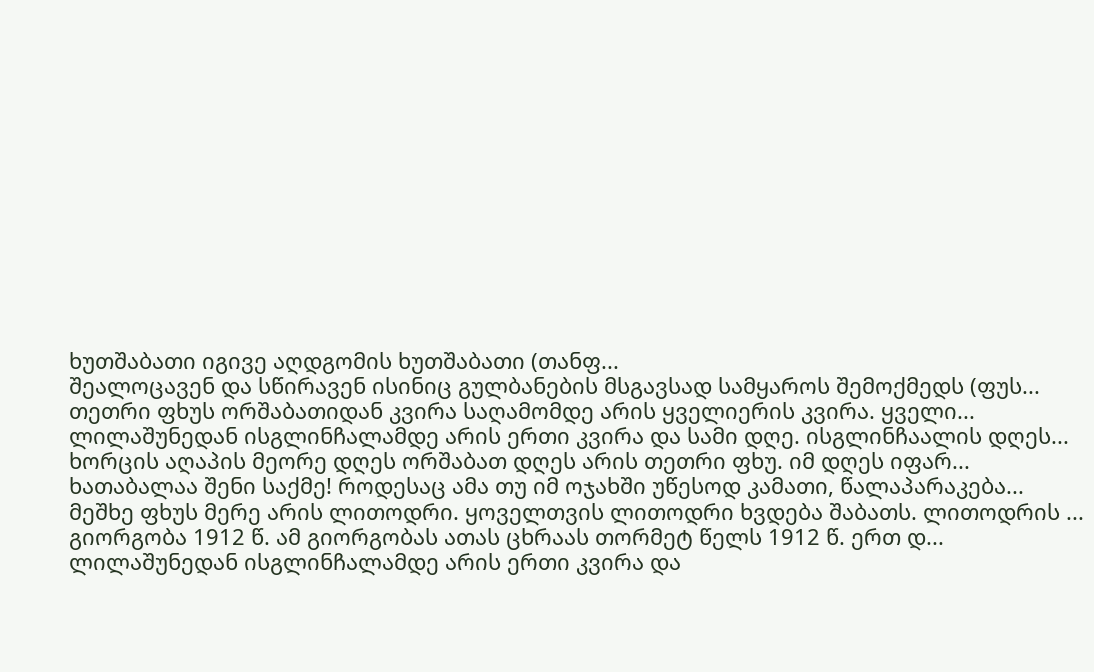ხუთშაბათი იგივე აღდგომის ხუთშაბათი (თანფ...
შეალოცავენ და სწირავენ ისინიც გულბანების მსგავსად სამყაროს შემოქმედს (ფუს...
თეთრი ფხუს ორშაბათიდან კვირა საღამომდე არის ყველიერის კვირა. ყველი...
ლილაშუნედან ისგლინჩალამდე არის ერთი კვირა და სამი დღე. ისგლინჩაალის დღეს...
ხორცის აღაპის მეორე დღეს ორშაბათ დღეს არის თეთრი ფხუ. იმ დღეს იფარ...
ხათაბალაა შენი საქმე! როდესაც ამა თუ იმ ოჯახში უწესოდ კამათი, წალაპარაკება...
მეშხე ფხუს მერე არის ლითოდრი. ყოველთვის ლითოდრი ხვდება შაბათს. ლითოდრის ...
გიორგობა 1912 წ. ამ გიორგობას ათას ცხრაას თორმეტ წელს 1912 წ. ერთ დ...
ლილაშუნედან ისგლინჩალამდე არის ერთი კვირა და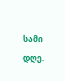სამი დღე.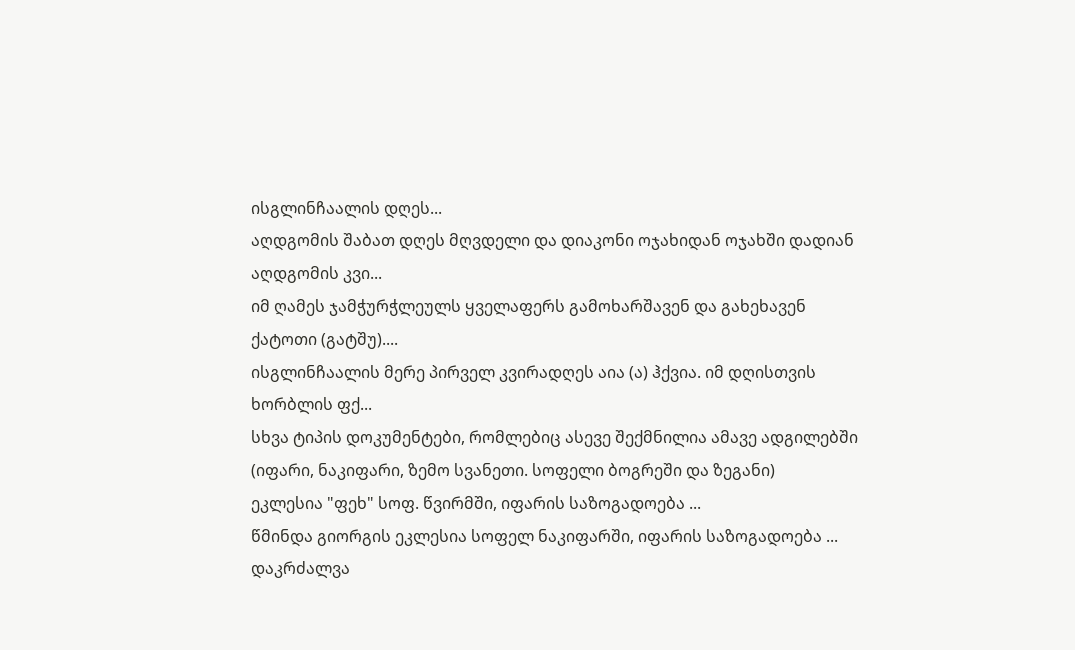ისგლინჩაალის დღეს...
აღდგომის შაბათ დღეს მღვდელი და დიაკონი ოჯახიდან ოჯახში დადიან აღდგომის კვი...
იმ ღამეს ჯამჭურჭლეულს ყველაფერს გამოხარშავენ და გახეხავენ ქატოთი (გატშუ)....
ისგლინჩაალის მერე პირველ კვირადღეს აია (ა) ჰქვია. იმ დღისთვის ხორბლის ფქ...
სხვა ტიპის დოკუმენტები, რომლებიც ასევე შექმნილია ამავე ადგილებში (იფარი, ნაკიფარი, ზემო სვანეთი. სოფელი ბოგრეში და ზეგანი)
ეკლესია "ფეხ" სოფ. წვირმში, იფარის საზოგადოება ...
წმინდა გიორგის ეკლესია სოფელ ნაკიფარში, იფარის საზოგადოება ...
დაკრძალვა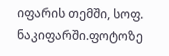იფარის თემში, სოფ. ნაკიფარში.ფოტოზე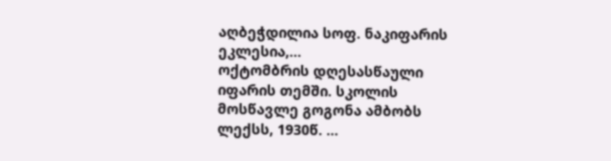აღბეჭდილია სოფ. ნაკიფარის ეკლესია,...
ოქტომბრის დღესასწაული იფარის თემში. სკოლის მოსწავლე გოგონა ამბობს ლექსს, 1930წ. ...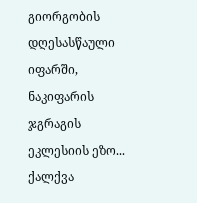გიორგობის დღესასწაული იფარში, ნაკიფარის ჯგრაგის ეკლესიის ეზო...
ქალქვა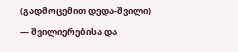(გადმოცემით დედა-შვილი) — შვილიერებისა და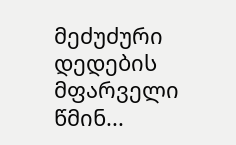მეძუძური დედების მფარველი წმინ...